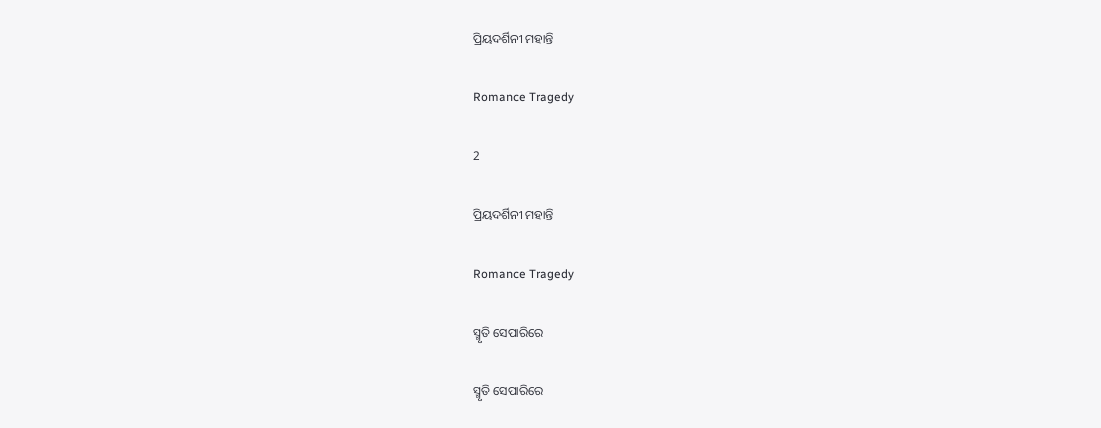ପ୍ରିୟଦର୍ଶିନୀ ମହାନ୍ତି

Romance Tragedy

2

ପ୍ରିୟଦର୍ଶିନୀ ମହାନ୍ତି

Romance Tragedy

ସ୍ମୃତି ସେପାରିରେ

ସ୍ମୃତି ସେପାରିରେ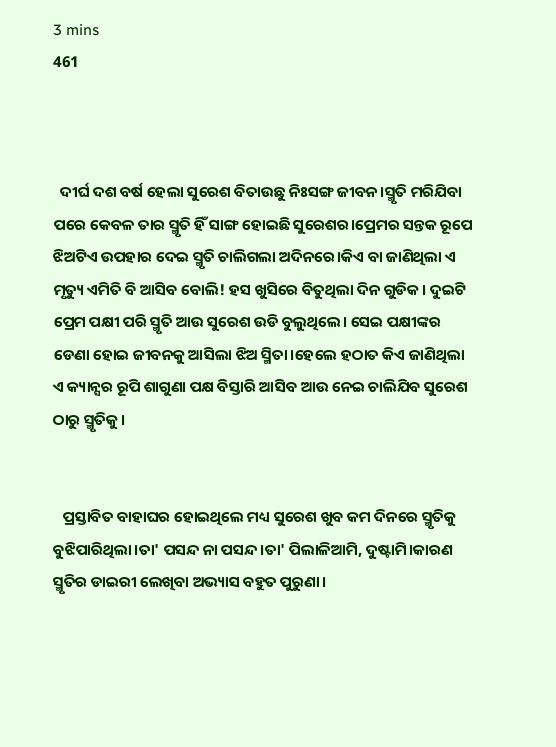3 mins
461



  ଦୀର୍ଘ ଦଶ ବର୍ଷ ହେଲା ସୁରେଶ ବିତାଉଛୁ ନିଃସଙ୍ଗ ଜୀବନ।ସ୍ମୃତି ମରିଯିବା ପରେ କେବଳ ତାର ସ୍ମୃତି ହିଁ ସାଙ୍ଗ ହୋଇଛି ସୁରେଶର।ପ୍ରେମର ସନ୍ତକ ରୂପେ ଝିଅଟିଏ ଉପହାର ଦେଇ ସ୍ମୃତି ଚାଲିଗଲା ଅଦିନରେ।କିଏ ବା ଜାଣିଥିଲା ଏ ମୃତ୍ୟୁ ଏମିତି ବି ଆସିବ ବୋଲି! ହସ ଖୁସିରେ ବିତୁଥିଲା ଦିନ ଗୁଡିକ। ଦୁଇଟି ପ୍ରେମ ପକ୍ଷୀ ପରି ସ୍ମୃତି ଆଉ ସୁରେଶ ଉଡି ବୁଲୁଥିଲେ। ସେଇ ପକ୍ଷୀଙ୍କର ଡେଣା ହୋଇ ଜୀବନକୁ ଆସିଲା ଝିଅ ସ୍ମିତା।ହେଲେ ହଠାତ କିଏ ଜାଣିଥିଲା ଏ କ୍ୟାନ୍ସର ରୂପି ଶାଗୁଣା ପକ୍ଷ ବିସ୍ତାରି ଆସିବ ଆଉ ନେଇ ଚାଲିଯିବ ସୁରେଶ ଠାରୁ ସ୍ମୃତିକୁ।


   ପ୍ରସ୍ତାବିତ ବାହାଘର ହୋଇଥିଲେ ମଧ୍ୟ ସୁରେଶ ଖୁବ କମ ଦିନରେ ସ୍ମୃତିକୁ ବୁଝିପାରିଥିଲା।ତା' ପସନ୍ଦ ନା ପସନ୍ଦ।ତା' ପିଲାଳିଆମି, ଦୁଷ୍ଟାମି।କାରଣ ସ୍ମୃତିର ଡାଇରୀ ଲେଖିବା ଅଭ୍ୟାସ ବହୁତ ପୁରୁଣା।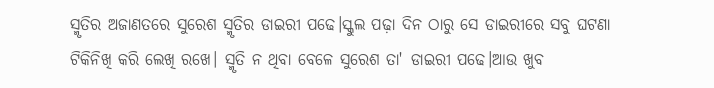ସ୍ମୃତିର ଅଜାଣତରେ ସୁରେଶ ସ୍ମୃତିର ଡାଇରୀ ପଢେ।ସ୍କୁଲ ପଢ଼ା ଦିନ ଠାରୁ ସେ ଡାଇରୀରେ ସବୁ ଘଟଣା ଟିକିନିଖି କରି ଲେଖି ରଖେ। ସ୍ମୃତି ନ ଥିବା ବେଳେ ସୁରେଶ ତା' ଡାଇରୀ ପଢେ।ଆଉ ଖୁବ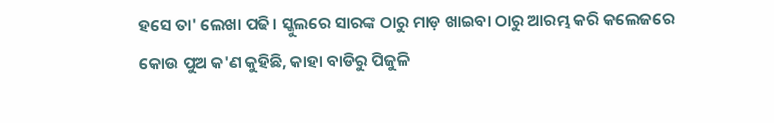ହସେ ତା' ଲେଖା ପଢି। ସ୍କୁଲରେ ସାରଙ୍କ ଠାରୁ ମାଡ଼ ଖାଇବା ଠାରୁ ଆରମ୍ଭ କରି କଲେଜରେ କୋଉ ପୁଅ କ'ଣ କୁହିଛି, କାହା ବାଡିରୁ ପିଜୁଳି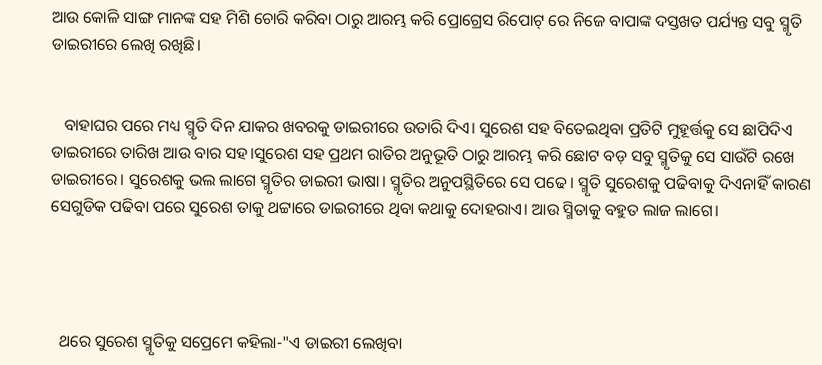ଆଉ କୋଳି ସାଙ୍ଗ ମାନଙ୍କ ସହ ମିଶି ଚୋରି କରିବା ଠାରୁ ଆରମ୍ଭ କରି ପ୍ରୋଗ୍ରେସ ରିପୋଟ୍ ରେ ନିଜେ ବାପାଙ୍କ ଦସ୍ତଖତ ପର୍ଯ୍ୟନ୍ତ ସବୁ ସ୍ମୃତି ଡାଇରୀରେ ଲେଖି ରଖିଛି।


   ବାହାଘର ପରେ ମଧ୍ୟ ସ୍ମୃତି ଦିନ ଯାକର ଖବରକୁ ଡାଇରୀରେ ଉତାରି ଦିଏ। ସୁରେଶ ସହ ବିତେଇଥିବା ପ୍ରତିଟି ମୁହୂର୍ତ୍ତକୁ ସେ ଛାପିଦିଏ ଡାଇରୀରେ ତାରିଖ ଆଉ ବାର ସହ।ସୁରେଶ ସହ ପ୍ରଥମ ରାତିର ଅନୁଭୂତି ଠାରୁ ଆରମ୍ଭ କରି ଛୋଟ ବଡ଼ ସବୁ ସ୍ମୃତିକୁ ସେ ସାଉଁଟି ରଖେ ଡାଇରୀରେ। ସୁରେଶକୁ ଭଲ ଲାଗେ ସ୍ମୃତିର ଡାଇରୀ ଭାଷା। ସ୍ମୃତିର ଅନୁପସ୍ଥିତିରେ ସେ ପଢେ। ସ୍ମୃତି ସୁରେଶକୁ ପଢିବାକୁ ଦିଏନାହିଁ କାରଣ ସେଗୁଡିକ ପଢିବା ପରେ ସୁରେଶ ତାକୁ ଥଟ୍ଟାରେ ଡାଇରୀରେ ଥିବା କଥାକୁ ଦୋହରାଏ। ଆଉ ସ୍ମିତାକୁ ବହୁତ ଲାଜ ଲାଗେ।




  ଥରେ ସୁରେଶ ସ୍ମୃତିକୁ ସପ୍ରେମେ କହିଲା-"ଏ ଡାଇରୀ ଲେଖିବା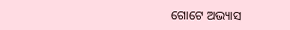ଗୋଟେ ଅଭ୍ୟାସ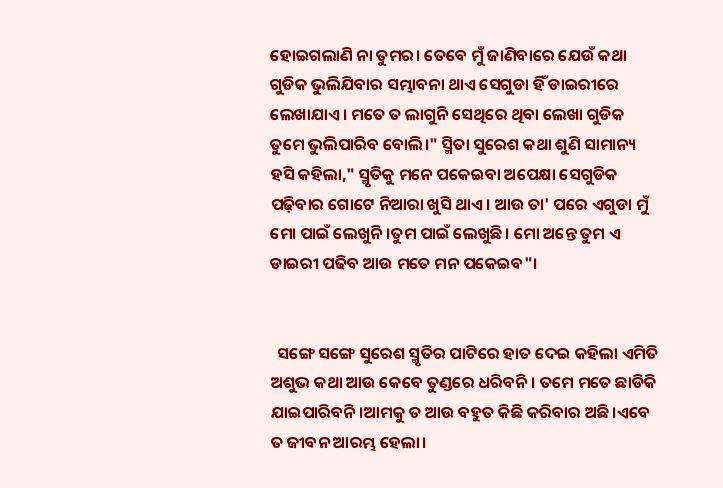ହୋଇଗଲାଣି ନା ତୁମର। ତେବେ ମୁଁ ଜାଣିବାରେ ଯେଉଁ କଥା ଗୁଡିକ ଭୁଲିଯିବାର ସମ୍ଭାବନା ଥାଏ ସେଗୁଡା ହିଁ ଡାଇରୀରେ ଲେଖାଯାଏ। ମତେ ତ ଲାଗୁନି ସେଥିରେ ଥିବା ଲେଖା ଗୁଡିକ ତୁମେ ଭୁଲିପାରିବ ବୋଲି।" ସ୍ମିତା ସୁରେଶ କଥା ଶୁଣି ସାମାନ୍ୟ ହସି କହିଲା," ସ୍ମୃତିକୁ ମନେ ପକେଇବା ଅପେକ୍ଷା ସେଗୁଡିକ ପଢ଼ିବାର ଗୋଟେ ନିଆରା ଖୁସି ଥାଏ। ଆଉ ତା' ପରେ ଏଗୁଡା ମୁଁ ମୋ ପାଇଁ ଲେଖୁନି।ତୁମ ପାଇଁ ଲେଖୁଛି। ମୋ ଅନ୍ତେ ତୁମ ଏ ଡାଇରୀ ପଢିବ ଆଉ ମତେ ମନ ପକେଇବ"।


  ସଙ୍ଗେ ସଙ୍ଗେ ସୁରେଶ ସ୍ମୃତିର ପାଟିରେ ହାତ ଦେଇ କହିଲା ଏମିତି ଅଶୁଭ କଥା ଆଉ କେବେ ତୁଣ୍ଡରେ ଧରିବନି। ତମେ ମତେ ଛାଡିକି ଯାଇପାରିବନି।ଆମକୁ ତ ଆଉ ବହୁତ କିଛି କରିବାର ଅଛି।ଏବେ ତ ଜୀବନ ଆରମ୍ଭ ହେଲା।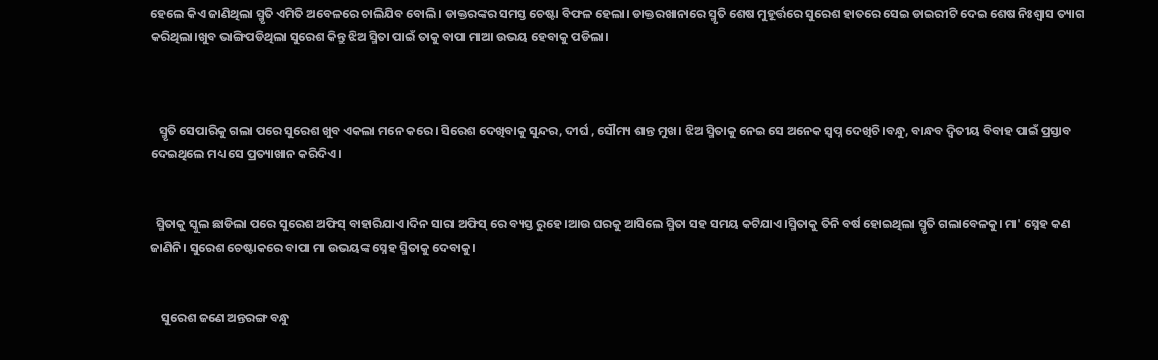ହେଲେ କିଏ ଜାଣିଥିଲା ସ୍ମୃତି ଏମିତି ଅବେଳରେ ଚାଲିଯିବ ବୋଲି। ଡାକ୍ତରଙ୍କର ସମସ୍ତ ଚେଷ୍ଟା ବିଫଳ ହେଲା। ଡାକ୍ତରଖାନାରେ ସ୍ମୃତି ଶେଷ ମୁହୂର୍ତ୍ତରେ ସୁରେଶ ହାତରେ ସେଇ ଡାଇରୀଟି ଦେଇ ଶେଷ ନିଃଶ୍ୱାସ ତ୍ୟାଗ କରିଥିଲା।ଖୁବ ଭାଙ୍ଗିପଡିଥିଲା ସୁରେଶ କିନ୍ତୁ ଝିଅ ସ୍ମିତା ପାଇଁ ତାକୁ ବାପା ମାଆ ଉଭୟ ହେବାକୁ ପଡିଲା।



   ସ୍ମୃତି ସେପାରିକୁ ଗଲା ପରେ ସୁରେଶ ଖୁବ ଏକଲା ମନେ କରେ। ସିରେଶ ଦେଖିବାକୁ ସୁନ୍ଦର, ଦୀର୍ଘ , ସୌମ୍ୟ ଶାନ୍ତ ମୁଖ। ଝିଅ ସ୍ମିତାକୁ ନେଇ ସେ ଅନେକ ସ୍ବପ୍ନ ଦେଖିଚି।ବନ୍ଧୁ, ବାନ୍ଧବ ଦ୍ଵିତୀୟ ବିବାହ ପାଇଁ ପ୍ରସ୍ତାବ ଦେଇଥିଲେ ମଧ୍ୟ ସେ ପ୍ରତ୍ୟାଖାନ କରିଦିଏ।


  ସ୍ମିତାକୁ ସ୍କୁଲ ଛାଡିଲା ପରେ ସୁରେଶ ଅଫିସ୍ ବାହାରିଯାଏ।ଦିନ ସାରା ଅଫିସ୍ ରେ ବ୍ୟସ୍ତ ରୁହେ।ଆଉ ଘରକୁ ଆସିଲେ ସ୍ମିତା ସହ ସମୟ କଟିଯାଏ।ସ୍ମିତାକୁ ତିନି ବର୍ଷ ହୋଇଥିଲା ସ୍ମୃତି ଗଲାବେଳକୁ। ମା' ସ୍ନେହ କଣ ଜାଣିନି। ସୁରେଶ ଚେଷ୍ଟାକରେ ବାପା ମା ଉଭୟଙ୍କ ସ୍ନେହ ସ୍ମିତାକୁ ଦେବାକୁ।


    ସୁରେଶ ଜଣେ ଅନ୍ତରଙ୍ଗ ବନ୍ଧୁ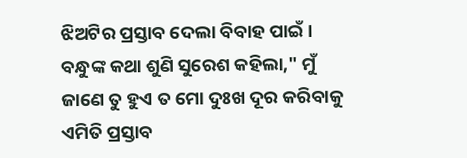ଝିଅଟିର ପ୍ରସ୍ତାବ ଦେଲା ବିବାହ ପାଇଁ। ବନ୍ଧୁଙ୍କ କଥା ଶୁଣି ସୁରେଶ କହିଲା," ମୁଁ ଜାଣେ ତୁ ହୁଏ ତ ମୋ ଦୁଃଖ ଦୂର କରିବାକୁ ଏମିତି ପ୍ରସ୍ତାବ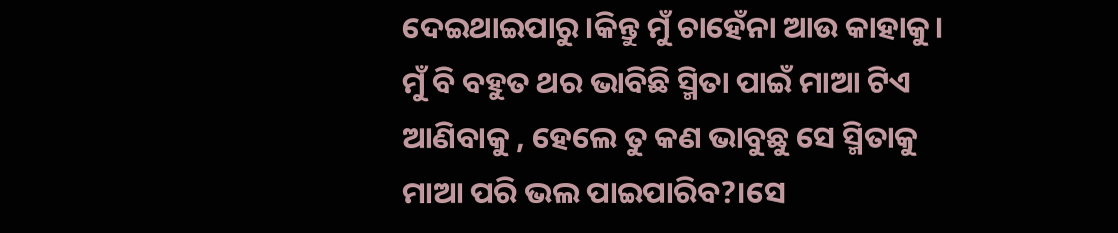ଦେଇଥାଇପାରୁ।କିନ୍ତୁ ମୁଁ ଚାହେଁନା ଆଉ କାହାକୁ। ମୁଁ ବି ବହୁତ ଥର ଭାବିଛି ସ୍ମିତା ପାଇଁ ମାଆ ଟିଏ ଆଣିବାକୁ , ହେଲେ ତୁ କଣ ଭାବୁଛୁ ସେ ସ୍ମିତାକୁ ମାଆ ପରି ଭଲ ପାଇପାରିବ?।ସେ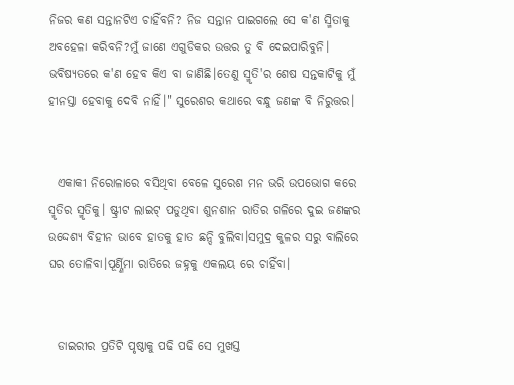ନିଜର କଣ ସନ୍ତାନଟିଏ ଚାହିଁବନି? ନିଜ ସନ୍ତାନ ପାଇଗଲେ ସେ କ'ଣ ସ୍ମିତାକୁ ଅବହେଳା କରିବନି?ମୁଁ ଜାଣେ ଏଗୁଡିକର ଉତ୍ତର ତୁ ବି ଦେଇପାରିବୁନି। ଭବିଷ୍ୟତରେ କ'ଣ ହେବ କିଏ ବା ଜାଣିଛି।ତେଣୁ ସ୍ମୃତି'ର ଶେଷ ସନ୍ତକାଟିକୁ ମୁଁ ହୀନସ୍ତା ହେବାକୁ ଦେବି ନାହିଁ।" ସୁରେଶର କଥାରେ ବନ୍ଧୁ ଜଣଙ୍କ ବି ନିରୁତ୍ତର।


  ଏକାକୀ ନିରୋଳାରେ ବସିଥିବା ବେଳେ ସୁରେଶ ମନ ଭରି ଉପଭୋଗ କରେ ସ୍ମୃତିର ସ୍ମୃତିକୁ। ଷ୍ଟ୍ରୀଟ ଲାଇଟ୍ ପଡୁଥିବା ଶୁନଶାନ ରାତିର ଗଳିରେ ଦୁଇ ଜଣଙ୍କର ଉଦ୍ଦେଶ୍ୟ ବିହୀନ ଭାବେ ହାତକୁ ହାତ ଛନ୍ଦି ବୁଲିବା।ସମୁଦ୍ର କୁଳର ସରୁ ବାଲିରେ ଘର ତୋଳିବା।ପୂର୍ଣ୍ଣିମା ରାତିରେ ଜହ୍ନକୁ ଏକଲୟ ରେ ଚାହିଁବା।


  ଡାଇରୀର ପ୍ରତିଟି ପୃଷ୍ଠାକୁ ପଢି ପଢି ସେ ମୁଖସ୍ତ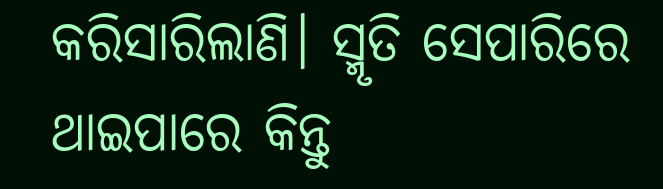କରିସାରିଲାଣି। ସ୍ମୃତି ସେପାରିରେ ଥାଇପାରେ କିନ୍ତୁ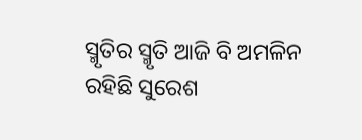ସ୍ମୃତିର ସ୍ମୃତି ଆଜି ବି ଅମଳିନ ରହିଛି ସୁରେଶ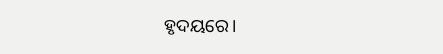ହୃଦୟରେ।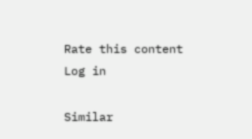Rate this content
Log in

Similar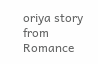oriya story from Romance